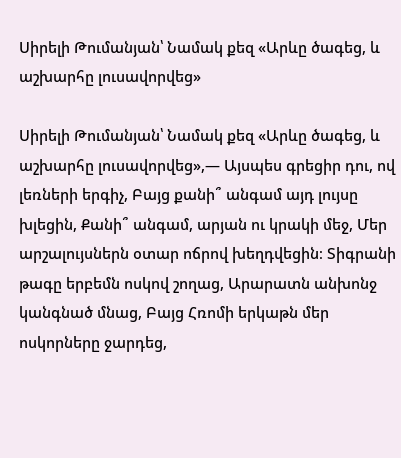Սիրելի Թումանյան՝ Նամակ քեզ «Արևը ծագեց, և աշխարհը լուսավորվեց»

Սիրելի Թումանյան՝ Նամակ քեզ «Արևը ծագեց, և աշխարհը լուսավորվեց»,— Այսպես գրեցիր դու, ով լեռների երգիչ, Բայց քանի՞ անգամ այդ լույսը խլեցին, Քանի՞ անգամ, արյան ու կրակի մեջ, Մեր արշալույսներն օտար ոճրով խեղդվեցին։ Տիգրանի թագը երբեմն ոսկով շողաց, Արարատն անխոնջ կանգնած մնաց, Բայց Հռոմի երկաթն մեր ոսկորները ջարդեց,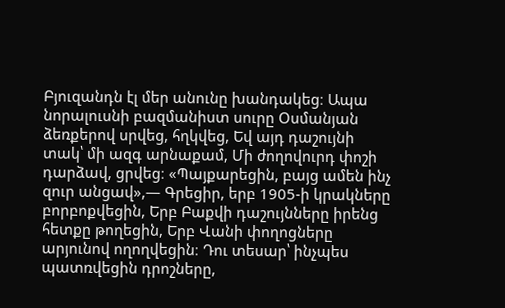Բյուզանդն էլ մեր անունը խանդակեց։ Ապա նորալուսնի բազմանիստ սուրը Օսմանյան ձեռքերով սրվեց, հղկվեց, Եվ այդ դաշույնի տակ՝ մի ազգ արնաքամ, Մի ժողովուրդ փոշի դարձավ, ցրվեց։ «Պայքարեցին, բայց ամեն ինչ զուր անցավ»,— Գրեցիր, երբ 1905-ի կրակները բորբոքվեցին, Երբ Բաքվի դաշույնները իրենց հետքը թողեցին, Երբ Վանի փողոցները արյունով ողողվեցին։ Դու տեսար՝ ինչպես պատռվեցին դրոշները,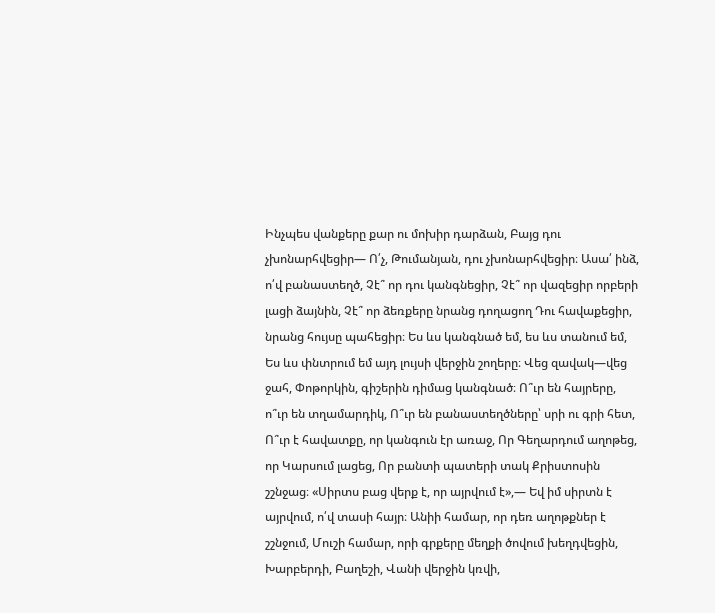Ինչպես վանքերը քար ու մոխիր դարձան, Բայց դու չխոնարհվեցիր— Ո՛չ, Թումանյան, դու չխոնարհվեցիր։ Ասա՛ ինձ, ո՛վ բանաստեղծ, Չէ՞ որ դու կանգնեցիր, Չէ՞ որ վազեցիր որբերի լացի ձայնին, Չէ՞ որ ձեռքերը նրանց դողացող Դու հավաքեցիր, նրանց հույսը պահեցիր։ Ես ևս կանգնած եմ, ես ևս տանում եմ, Ես ևս փնտրում եմ այդ լույսի վերջին շողերը։ Վեց զավակ—վեց ջահ, Փոթորկին, գիշերին դիմաց կանգնած։ Ո՞ւր են հայրերը, ո՞ւր են տղամարդիկ, Ո՞ւր են բանաստեղծները՝ սրի ու գրի հետ, Ո՞ւր է հավատքը, որ կանգուն էր առաջ, Որ Գեղարդում աղոթեց, որ Կարսում լացեց, Որ բանտի պատերի տակ Քրիստոսին շշնջաց։ «Սիրտս բաց վերք է, որ այրվում է»,— Եվ իմ սիրտն է այրվում, ո՛վ տասի հայր։ Անիի համար, որ դեռ աղոթքներ է շշնջում, Մուշի համար, որի գրքերը մեղքի ծովում խեղդվեցին, Խարբերդի, Բաղեշի, Վանի վերջին կռվի,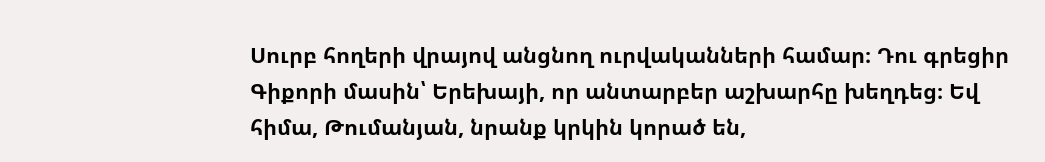Սուրբ հողերի վրայով անցնող ուրվականների համար։ Դու գրեցիր Գիքորի մասին՝ Երեխայի, որ անտարբեր աշխարհը խեղդեց։ Եվ հիմա, Թումանյան, նրանք կրկին կորած են,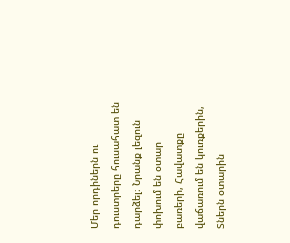Մեր որդիներն ու դուստրերը հուսահատ են դարձել։ Նրանք լեզուն փոխում են օտար բառերի, Հավատքը վաճառում են կուռքերին, Տներն օտարին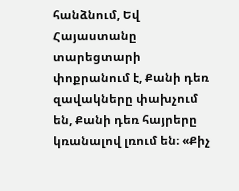հանձնում, Եվ Հայաստանը տարեցտարի փոքրանում է, Քանի դեռ զավակները փախչում են, Քանի դեռ հայրերը կռանալով լռում են։ «Քիչ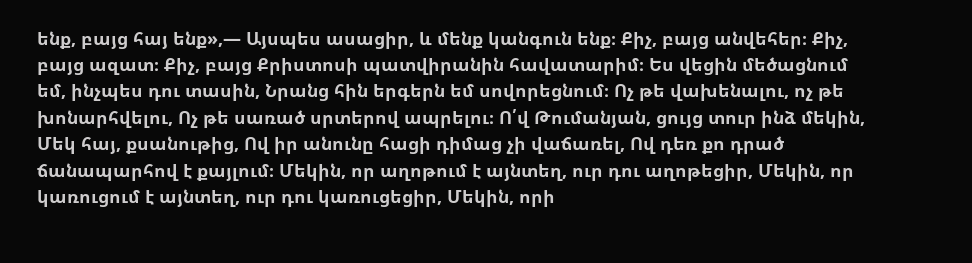ենք, բայց հայ ենք»,— Այսպես ասացիր, և մենք կանգուն ենք։ Քիչ, բայց անվեհեր։ Քիչ, բայց ազատ։ Քիչ, բայց Քրիստոսի պատվիրանին հավատարիմ։ Ես վեցին մեծացնում եմ, ինչպես դու տասին, Նրանց հին երգերն եմ սովորեցնում։ Ոչ թե վախենալու, ոչ թե խոնարհվելու, Ոչ թե սառած սրտերով ապրելու։ Ո՛վ Թումանյան, ցույց տուր ինձ մեկին, Մեկ հայ, քսանութից, Ով իր անունը հացի դիմաց չի վաճառել, Ով դեռ քո դրած ճանապարհով է քայլում։ Մեկին, որ աղոթում է այնտեղ, ուր դու աղոթեցիր, Մեկին, որ կառուցում է այնտեղ, ուր դու կառուցեցիր, Մեկին, որի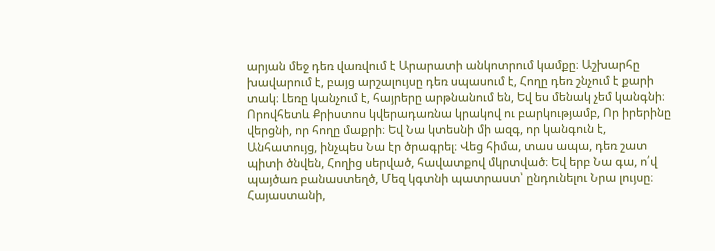արյան մեջ դեռ վառվում է Արարատի անկոտրում կամքը։ Աշխարհը խավարում է, բայց արշալույսը դեռ սպասում է, Հողը դեռ շնչում է քարի տակ։ Լեռը կանչում է, հայրերը արթնանում են, Եվ ես մենակ չեմ կանգնի։ Որովհետև Քրիստոս կվերադառնա կրակով ու բարկությամբ, Որ իրերինը վերցնի, որ հողը մաքրի։ Եվ Նա կտեսնի մի ազգ, որ կանգուն է, Անհատույց, ինչպես Նա էր ծրագրել։ Վեց հիմա, տաս ապա, դեռ շատ պիտի ծնվեն, Հողից սերված, հավատքով մկրտված։ Եվ երբ Նա գա, ո՛վ պայծառ բանաստեղծ, Մեզ կգտնի պատրաստ՝ ընդունելու Նրա լույսը։ Հայաստանի,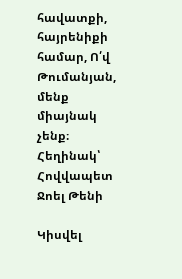հավատքի, հայրենիքի համար, Ո՛վ Թումանյան, մենք միայնակ չենք։ Հեղինակ՝ Հովվապետ Ջոել Թենի

Կիսվել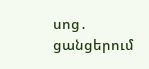սոց․ ցանցերում